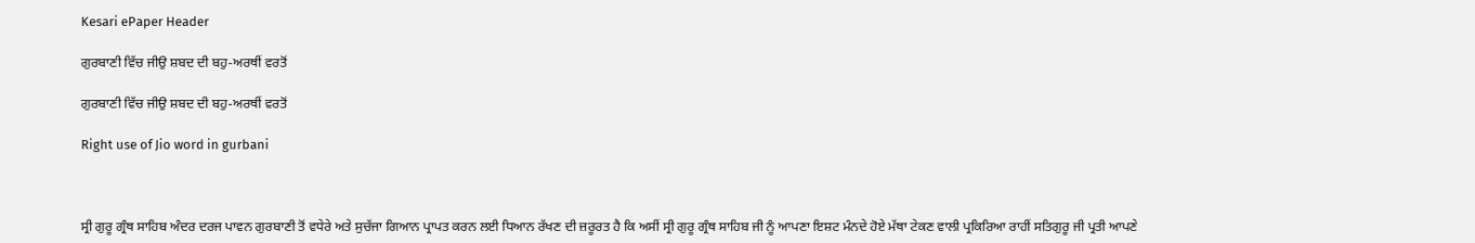Kesari ePaper Header

ਗੁਰਬਾਣੀ ਵਿੱਚ ਜੀਉ ਸ਼ਬਦ ਦੀ ਬਹੁ-ਅਰਥੀਂ ਵਰਤੋਂ

ਗੁਰਬਾਣੀ ਵਿੱਚ ਜੀਉ ਸ਼ਬਦ ਦੀ ਬਹੁ-ਅਰਥੀਂ ਵਰਤੋਂ

Right use of Jio word in gurbani



ਸ੍ਰੀ ਗੁਰੂ ਗ੍ਰੰਥ ਸਾਹਿਬ ਅੰਦਰ ਦਰਜ ਪਾਵਨ ਗੁਰਬਾਣੀ ਤੋਂ ਵਧੇਰੇ ਅਤੇ ਸੁਚੱਜਾ ਗਿਆਨ ਪ੍ਰਾਪਤ ਕਰਨ ਲਈ ਧਿਆਨ ਰੱਖਣ ਦੀ ਜ਼ਰੂਰਤ ਹੈ ਕਿ ਅਸੀਂ ਸ੍ਰੀ ਗੁਰੂ ਗ੍ਰੰਥ ਸਾਹਿਬ ਜੀ ਨੂੰ ਆਪਣਾ ਇਸ਼ਟ ਮੰਨਦੇ ਹੋਏ ਮੱਥਾ ਟੇਕਣ ਵਾਲੀ ਪ੍ਰਕਿਰਿਆ ਰਾਹੀਂ ਸਤਿਗੁਰੂ ਜੀ ਪ੍ਰਤੀ ਆਪਣੇ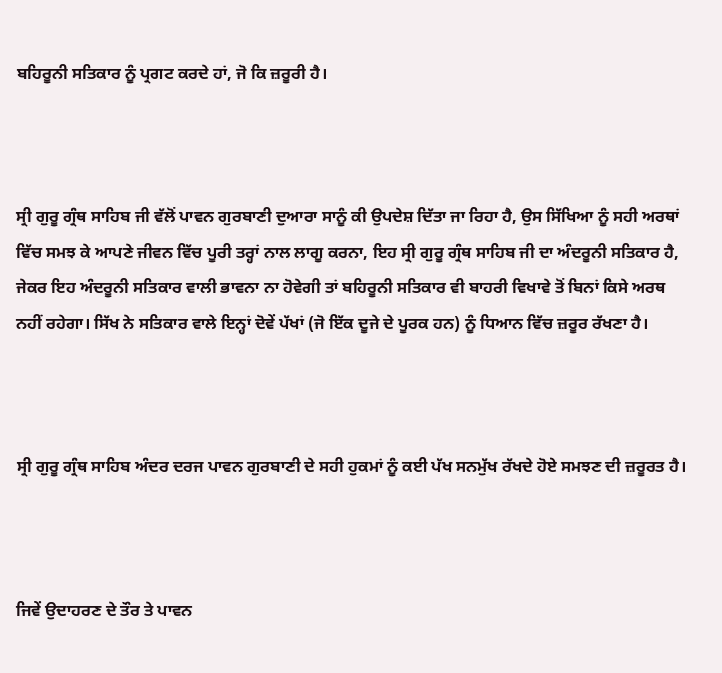ਬਹਿਰੂਨੀ ਸਤਿਕਾਰ ਨੂੰ ਪ੍ਰਗਟ ਕਰਦੇ ਹਾਂ, ਜੋ ਕਿ ਜ਼ਰੂਰੀ ਹੈ।



ਸ੍ਰੀ ਗੁਰੂ ਗ੍ਰੰਥ ਸਾਹਿਬ ਜੀ ਵੱਲੋਂ ਪਾਵਨ ਗੁਰਬਾਣੀ ਦੁਆਰਾ ਸਾਨੂੰ ਕੀ ਉਪਦੇਸ਼ ਦਿੱਤਾ ਜਾ ਰਿਹਾ ਹੈ, ਉਸ ਸਿੱਖਿਆ ਨੂੰ ਸਹੀ ਅਰਥਾਂ ਵਿੱਚ ਸਮਝ ਕੇ ਆਪਣੇ ਜੀਵਨ ਵਿੱਚ ਪੂਰੀ ਤਰ੍ਹਾਂ ਨਾਲ ਲਾਗੂ ਕਰਨਾ, ਇਹ ਸ੍ਰੀ ਗੁਰੂ ਗ੍ਰੰਥ ਸਾਹਿਬ ਜੀ ਦਾ ਅੰਦਰੂਨੀ ਸਤਿਕਾਰ ਹੈ, ਜੇਕਰ ਇਹ ਅੰਦਰੂਨੀ ਸਤਿਕਾਰ ਵਾਲੀ ਭਾਵਨਾ ਨਾ ਹੋਵੇਗੀ ਤਾਂ ਬਹਿਰੂਨੀ ਸਤਿਕਾਰ ਵੀ ਬਾਹਰੀ ਵਿਖਾਵੇ ਤੋਂ ਬਿਨਾਂ ਕਿਸੇ ਅਰਥ ਨਹੀਂ ਰਹੇਗਾ। ਸਿੱਖ ਨੇ ਸਤਿਕਾਰ ਵਾਲੇ ਇਨ੍ਹਾਂ ਦੋਵੇਂ ਪੱਖਾਂ (ਜੋ ਇੱਕ ਦੂਜੇ ਦੇ ਪੂਰਕ ਹਨ) ਨੂੰ ਧਿਆਨ ਵਿੱਚ ਜ਼ਰੂਰ ਰੱਖਣਾ ਹੈ।



ਸ੍ਰੀ ਗੁਰੂ ਗ੍ਰੰਥ ਸਾਹਿਬ ਅੰਦਰ ਦਰਜ ਪਾਵਨ ਗੁਰਬਾਣੀ ਦੇ ਸਹੀ ਹੁਕਮਾਂ ਨੂੰ ਕਈ ਪੱਖ ਸਨਮੁੱਖ ਰੱਖਦੇ ਹੋਏ ਸਮਝਣ ਦੀ ਜ਼ਰੂਰਤ ਹੈ।



ਜਿਵੇਂ ਉਦਾਹਰਣ ਦੇ ਤੌਰ ਤੇ ਪਾਵਨ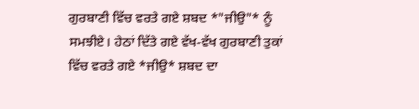ਗੁਰਬਾਣੀ ਵਿੱਚ ਵਰਤੇ ਗਏ ਸ਼ਬਦ *"ਜੀਉ"* ਨੂੰ ਸਮਝੀਏ। ਹੇਠਾਂ ਦਿੱਤੇ ਗਏ ਵੱਖ-ਵੱਖ ਗੁਰਬਾਣੀ ਤੁਕਾਂ ਵਿੱਚ ਵਰਤੇ ਗਏ *ਜੀਉ* ਸ਼ਬਦ ਦਾ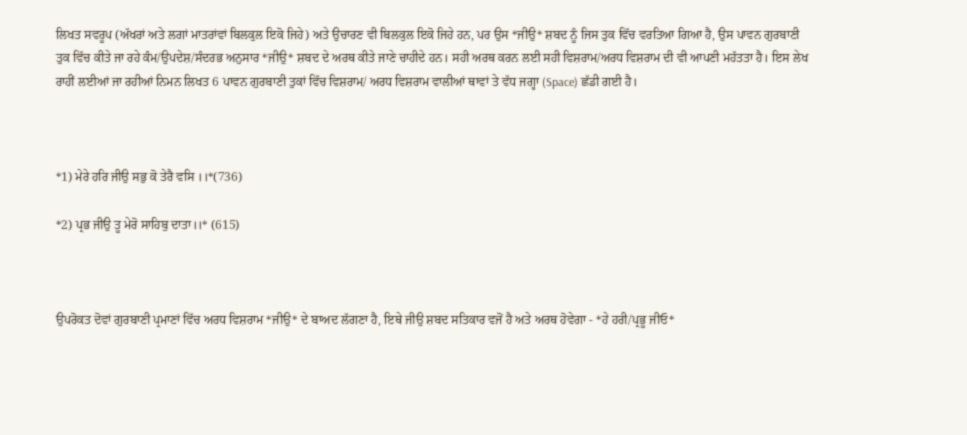ਲਿਖਤ ਸਵਰੂਪ (ਅੱਖਰਾਂ ਅਤੇ ਲਗਾਂ ਮਾਤਰਾਂਵਾਂ ਬਿਲਕੁਲ ਇਕੋ ਜਿਹੇ) ਅਤੇ ਉਚਾਰਣ ਵੀ ਬਿਲਕੁਲ ਇਕੋ ਜਿਹੇ ਹਨ, ਪਰ ਉਸ *ਜੀਉ* ਸ਼ਬਦ ਨੂੰ ਜਿਸ ਤੁਕ ਵਿੱਚ ਵਰਤਿਆ ਗਿਆ ਹੈ, ਉਸ ਪਾਵਨ ਗੁਰਬਾਣੀ ਤੁਕ ਵਿੱਚ ਕੀਤੇ ਜਾ ਰਹੇ ਕੰਮ/ਉਪਦੇਸ਼/ਸੰਦਰਭ ਅਨੁਸਾਰ *ਜੀਉ* ਸ਼ਬਦ ਦੇ ਅਰਥ ਕੀਤੇ ਜਾਣੇ ਚਾਹੀਦੇ ਹਨ। ਸਹੀ ਅਰਥ ਕਰਨ ਲਈ ਸਹੀ ਵਿਸ਼ਰਾਮ/ਅਰਧ ਵਿਸ਼ਰਾਮ ਦੀ ਵੀ ਆਪਣੀ ਮਹੱਤਤਾ ਹੈ। ਇਸ ਲੇਖ ਰਾਹੀਂ ਲਈਆਂ ਜਾ ਰਹੀਆਂ ਨਿਮਨ ਲਿਖਤ 6 ਪਾਵਨ ਗੁਰਬਾਣੀ ਤੁਕਾਂ ਵਿੱਚ ਵਿਸ਼ਰਾਮ/ ਅਰਧ ਵਿਸ਼ਰਾਮ ਵਾਲੀਆਂ ਥਾਵਾਂ ਤੇ ਵੱਧ ਜਗ੍ਹਾ (Space) ਛੱਡੀ ਗਈ ਹੈ।



*1) ਮੇਰੇ ਹਰਿ ਜੀਉ ਸਭੁ ਕੋ ਤੇਰੈ ਵਸਿ ।।*(736)

*2) ਪ੍ਰਭ ਜੀਉ ਤੂ ਮੇਰੋ ਸਾਹਿਬੁ ਦਾਤਾ।।* (615)



ਉਪਰੋਕਤ ਦੋਵਾਂ ਗੁਰਬਾਣੀ ਪ੍ਰਮਾਣਾਂ ਵਿੱਚ ਅਰਧ ਵਿਸ਼ਰਾਮ *ਜੀਉ* ਦੇ ਬਾਅਦ ਲੱਗਣਾ ਹੈ, ਇਥੇ ਜੀਉ ਸ਼ਬਦ ਸਤਿਕਾਰ ਵਜੋਂ ਹੈ ਅਤੇ ਅਰਥ ਹੋਵੇਗਾ - *ਹੇ ਹਰੀ/ਪ੍ਰਭੂ ਜੀਓ*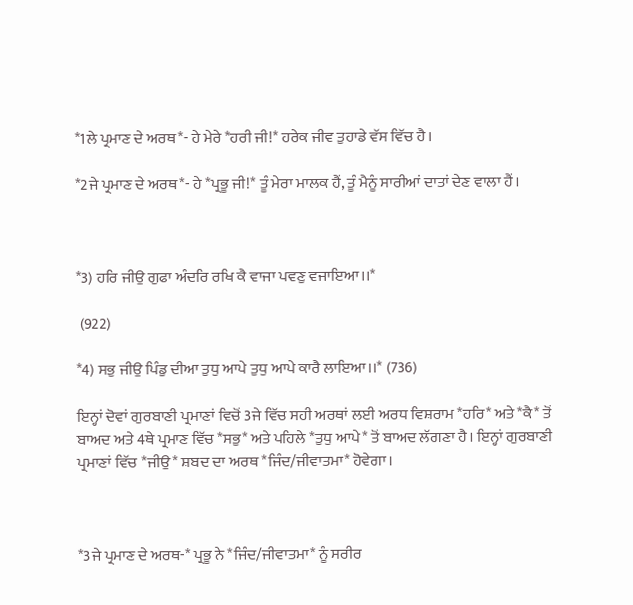*1ਲੇ ਪ੍ਰਮਾਣ ਦੇ ਅਰਥ*- ਹੇ ਮੇਰੇ *ਹਰੀ ਜੀ!* ਹਰੇਕ ਜੀਵ ਤੁਹਾਡੇ ਵੱਸ ਵਿੱਚ ਹੈ।

*2ਜੇ ਪ੍ਰਮਾਣ ਦੇ ਅਰਥ*- ਹੇ *ਪ੍ਰਭੂ ਜੀ!* ਤੂੰ ਮੇਰਾ ਮਾਲਕ ਹੈਂ, ਤੂੰ ਮੈਨੂੰ ਸਾਰੀਆਂ ਦਾਤਾਂ ਦੇਣ ਵਾਲਾ ਹੈਂ।



*3) ਹਰਿ ਜੀਉ ਗੁਫਾ ਅੰਦਰਿ ਰਖਿ ਕੈ ਵਾਜਾ ਪਵਣੁ ਵਜਾਇਆ।।*

 (922)

*4) ਸਭੁ ਜੀਉ ਪਿੰਡੁ ਦੀਆ ਤੁਧੁ ਆਪੇ ਤੁਧੁ ਆਪੇ ਕਾਰੈ ਲਾਇਆ।।* (736)

ਇਨ੍ਹਾਂ ਦੋਵਾਂ ਗੁਰਬਾਣੀ ਪ੍ਰਮਾਣਾਂ ਵਿਚੋਂ 3ਜੇ ਵਿੱਚ ਸਹੀ ਅਰਥਾਂ ਲਈ ਅਰਧ ਵਿਸ਼ਰਾਮ *ਹਰਿ* ਅਤੇ *ਕੈ* ਤੋਂ ਬਾਅਦ ਅਤੇ 4ਥੇ ਪ੍ਰਮਾਣ ਵਿੱਚ *ਸਭੁ* ਅਤੇ ਪਹਿਲੇ *ਤੁਧੁ ਆਪੇ* ਤੋਂ ਬਾਅਦ ਲੱਗਣਾ ਹੈ। ਇਨ੍ਹਾਂ ਗੁਰਬਾਣੀ ਪ੍ਰਮਾਣਾਂ ਵਿੱਚ *ਜੀਉ* ਸ਼ਬਦ ਦਾ ਅਰਥ *ਜਿੰਦ/ਜੀਵਾਤਮਾ* ਹੋਵੇਗਾ।



*3ਜੇ ਪ੍ਰਮਾਣ ਦੇ ਅਰਥ-* ਪ੍ਰਭੂ ਨੇ *ਜਿੰਦ/ਜੀਵਾਤਮਾ* ਨੂੰ ਸਰੀਰ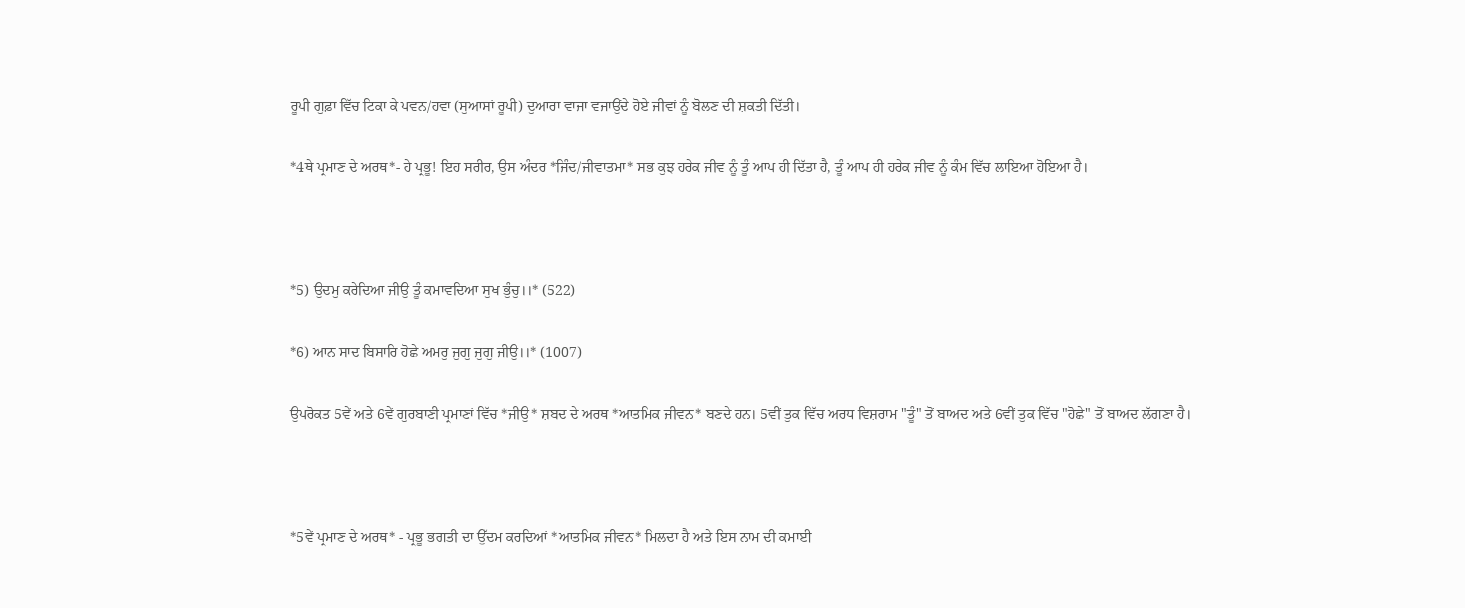ਰੂਪੀ ਗੁਫ਼ਾ ਵਿੱਚ ਟਿਕਾ ਕੇ ਪਵਨ/ਹਵਾ (ਸੁਆਸਾਂ ਰੂਪੀ) ਦੁਆਰਾ ਵਾਜਾ ਵਜਾਉਂਦੇ ਹੋਏ ਜੀਵਾਂ ਨੂੰ ਬੋਲਣ ਦੀ ਸ਼ਕਤੀ ਦਿੱਤੀ।

*4ਥੇ ਪ੍ਰਮਾਣ ਦੇ ਅਰਥ*- ਹੇ ਪ੍ਰਭੂ! ਇਹ ਸਰੀਰ, ਉਸ ਅੰਦਰ *ਜਿੰਦ/ਜੀਵਾਤਮਾ* ਸਭ ਕੁਝ ਹਰੇਕ ਜੀਵ ਨੂੰ ਤੂੰ ਆਪ ਹੀ ਦਿੱਤਾ ਹੈ, ਤੂੰ ਆਪ ਹੀ ਹਰੇਕ ਜੀਵ ਨੂੰ ਕੰਮ ਵਿੱਚ ਲਾਇਆ ਹੋਇਆ ਹੈ।



*5) ਉਦਮੁ ਕਰੇਦਿਆ ਜੀਉ ਤੂੰ ਕਮਾਵਦਿਆ ਸੁਖ ਭੁੰਚੁ।।* (522)

*6) ਆਨ ਸਾਦ ਬਿਸਾਰਿ ਹੋਛੇ ਅਮਰੁ ਜੁਗੁ ਜੁਗੁ ਜੀਉ।।* (1007)

ਉਪਰੋਕਤ 5ਵੇਂ ਅਤੇ 6ਵੇਂ ਗੁਰਬਾਣੀ ਪ੍ਰਮਾਣਾਂ ਵਿੱਚ *ਜੀਉ* ਸ਼ਬਦ ਦੇ ਅਰਥ *ਆਤਮਿਕ ਜੀਵਨ* ਬਣਦੇ ਹਨ। 5ਵੀਂ ਤੁਕ ਵਿੱਚ ਅਰਧ ਵਿਸ਼ਰਾਮ "ਤੂੰ" ਤੋਂ ਬਾਅਦ ਅਤੇ 6ਵੀਂ ਤੁਕ ਵਿੱਚ "ਹੋਛੇ" ਤੋਂ ਬਾਅਦ ਲੱਗਣਾ ਹੈ।



*5ਵੇਂ ਪ੍ਰਮਾਣ ਦੇ ਅਰਥ* - ਪ੍ਰਭੂ ਭਗਤੀ ਦਾ ਉੱਦਮ ਕਰਦਿਆਂ *ਆਤਮਿਕ ਜੀਵਨ* ਮਿਲਦਾ ਹੈ ਅਤੇ ਇਸ ਨਾਮ ਦੀ ਕਮਾਈ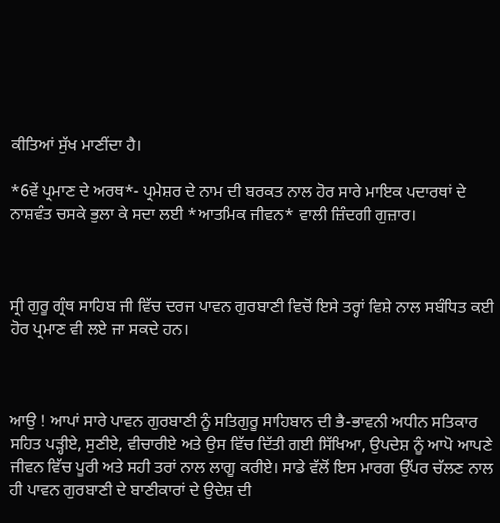ਕੀਤਿਆਂ ਸੁੱਖ ਮਾਣੀਂਦਾ ਹੈ।

*6ਵੇਂ ਪ੍ਰਮਾਣ ਦੇ ਅਰਥ*- ਪ੍ਰਮੇਸ਼ਰ ਦੇ ਨਾਮ ਦੀ ਬਰਕਤ ਨਾਲ ਹੋਰ ਸਾਰੇ ਮਾਇਕ ਪਦਾਰਥਾਂ ਦੇ ਨਾਸ਼ਵੰਤ ਚਸਕੇ ਭੁਲਾ ਕੇ ਸਦਾ ਲਈ *ਆਤਮਿਕ ਜੀਵਨ* ਵਾਲੀ ਜ਼ਿੰਦਗੀ ਗੁਜ਼ਾਰ।



ਸ੍ਰੀ ਗੁਰੂ ਗ੍ਰੰਥ ਸਾਹਿਬ ਜੀ ਵਿੱਚ ਦਰਜ ਪਾਵਨ ਗੁਰਬਾਣੀ ਵਿਚੋਂ ਇਸੇ ਤਰ੍ਹਾਂ ਵਿਸ਼ੇ ਨਾਲ ਸਬੰਧਿਤ ਕਈ ਹੋਰ ਪ੍ਰਮਾਣ ਵੀ ਲਏ ਜਾ ਸਕਦੇ ਹਨ।



ਆਉ ! ਆਪਾਂ ਸਾਰੇ ਪਾਵਨ ਗੁਰਬਾਣੀ ਨੂੰ ਸਤਿਗੁਰੂ ਸਾਹਿਬਾਨ ਦੀ ਭੈ-ਭਾਵਨੀ ਅਧੀਨ ਸਤਿਕਾਰ ਸਹਿਤ ਪੜ੍ਹੀਏ, ਸੁਣੀਏ, ਵੀਚਾਰੀਏ ਅਤੇ ਉਸ ਵਿੱਚ ਦਿੱਤੀ ਗਈ ਸਿੱਖਿਆ, ਉਪਦੇਸ਼ ਨੂੰ ਆਪੋ ਆਪਣੇ ਜੀਵਨ ਵਿੱਚ ਪੂਰੀ ਅਤੇ ਸਹੀ ਤਰਾਂ ਨਾਲ ਲਾਗੂ ਕਰੀਏ। ਸਾਡੇ ਵੱਲੋਂ ਇਸ ਮਾਰਗ ਉੱਪਰ ਚੱਲਣ ਨਾਲ ਹੀ ਪਾਵਨ ਗੁਰਬਾਣੀ ਦੇ ਬਾਣੀਕਾਰਾਂ ਦੇ ਉਦੇਸ਼ ਦੀ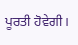ਪੂਰਤੀ ਹੋਵੇਗੀ।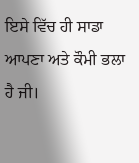ਇਸੇ ਵਿੱਚ ਹੀ ਸਾਡਾ ਆਪਣਾ ਅਤੇ ਕੌਮੀ ਭਲਾ ਹੈ ਜੀ।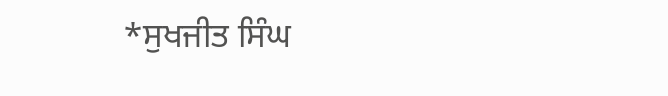*ਸੁਖਜੀਤ ਸਿੰਘ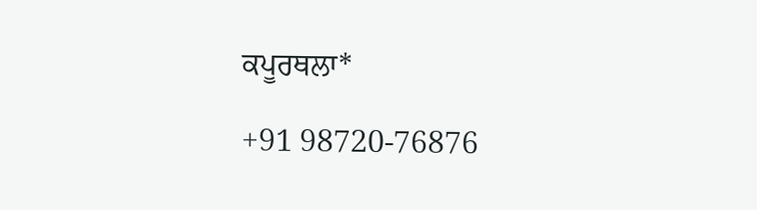ਕਪੂਰਥਲਾ*

+91 98720-76876